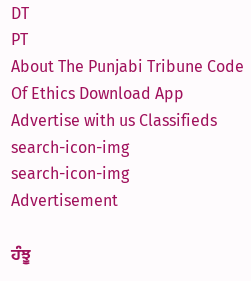DT
PT
About The Punjabi Tribune Code Of Ethics Download App Advertise with us Classifieds
search-icon-img
search-icon-img
Advertisement

ਹੰਝੂ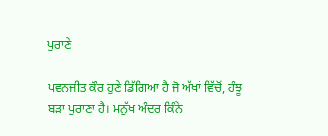ਪੁਰਾਣੇ

ਪਵਨਜੀਤ ਕੌਰ ਹੁਣੇ ਡਿੱਗਿਆ ਹੈ ਜੋ ਅੱਖਾਂ ਵਿੱਚੋਂ, ਹੰਝੂ ਬੜਾ ਪੁਰਾਣਾ ਹੈ। ਮਨੁੱਖ ਅੰਦਰ ਕਿੰਨੇ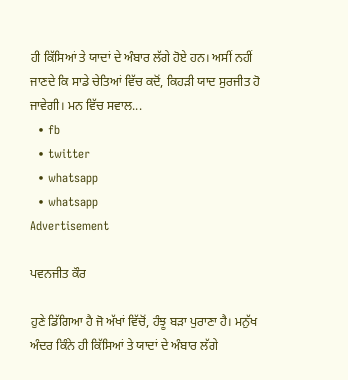ਹੀ ਕਿੱਸਿਆਂ ਤੇ ਯਾਦਾਂ ਦੇ ਅੰਬਾਰ ਲੱਗੇ ਹੋਏ ਹਨ। ਅਸੀਂ ਨਹੀਂ ਜਾਣਦੇ ਕਿ ਸਾਡੇ ਚੇਤਿਆਂ ਵਿੱਚ ਕਦੋਂ, ਕਿਹੜੀ ਯਾਦ ਸੁਰਜੀਤ ਹੋ ਜਾਵੇਗੀ। ਮਨ ਵਿੱਚ ਸਵਾਲ...
  • fb
  • twitter
  • whatsapp
  • whatsapp
Advertisement

ਪਵਨਜੀਤ ਕੌਰ

ਹੁਣੇ ਡਿੱਗਿਆ ਹੈ ਜੋ ਅੱਖਾਂ ਵਿੱਚੋਂ, ਹੰਝੂ ਬੜਾ ਪੁਰਾਣਾ ਹੈ। ਮਨੁੱਖ ਅੰਦਰ ਕਿੰਨੇ ਹੀ ਕਿੱਸਿਆਂ ਤੇ ਯਾਦਾਂ ਦੇ ਅੰਬਾਰ ਲੱਗੇ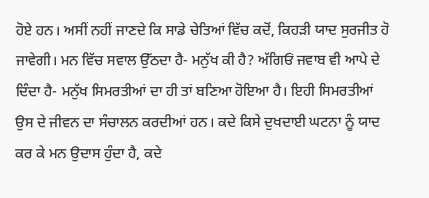ਹੋਏ ਹਨ। ਅਸੀਂ ਨਹੀਂ ਜਾਣਦੇ ਕਿ ਸਾਡੇ ਚੇਤਿਆਂ ਵਿੱਚ ਕਦੋਂ, ਕਿਹੜੀ ਯਾਦ ਸੁਰਜੀਤ ਹੋ ਜਾਵੇਗੀ। ਮਨ ਵਿੱਚ ਸਵਾਲ ਉੱਠਦਾ ਹੈ- ਮਨੁੱਖ ਕੀ ਹੈ? ਅੱਗਿਓਂ ਜਵਾਬ ਵੀ ਆਪੇ ਦੇ ਦਿੰਦਾ ਹੈ- ਮਨੁੱਖ ਸਿਮਰਤੀਆਂ ਦਾ ਹੀ ਤਾਂ ਬਣਿਆ ਹੋਇਆ ਹੈ। ਇਹੀ ਸਿਮਰਤੀਆਂ ਉਸ ਦੇ ਜੀਵਨ ਦਾ ਸੰਚਾਲਨ ਕਰਦੀਆਂ ਹਨ। ਕਦੇ ਕਿਸੇ ਦੁਖਦਾਈ ਘਟਨਾ ਨੂੰ ਯਾਦ ਕਰ ਕੇ ਮਨ ਉਦਾਸ ਹੁੰਦਾ ਹੈ, ਕਦੇ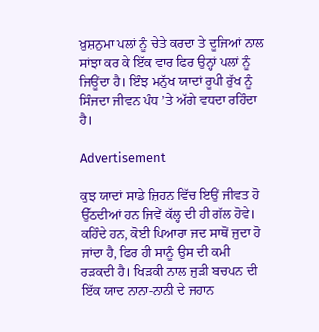ਖ਼ੁਸ਼ਨੁਮਾ ਪਲਾਂ ਨੂੰ ਚੇਤੇ ਕਰਦਾ ਤੇ ਦੂਜਿਆਂ ਨਾਲ ਸਾਂਝਾ ਕਰ ਕੇ ਇੱਕ ਵਾਰ ਫਿਰ ਉਨ੍ਹਾਂ ਪਲਾਂ ਨੂੰ ਜਿਊਂਦਾ ਹੈ। ਇੰਝ ਮਨੁੱਖ ਯਾਦਾਂ ਰੂਪੀ ਰੁੱਖ ਨੂੰ ਸਿੰਜਦਾ ਜੀਵਨ ਪੰਧ ’ਤੇ ਅੱਗੇ ਵਧਦਾ ਰਹਿੰਦਾ ਹੈ।

Advertisement

ਕੁਝ ਯਾਦਾਂ ਸਾਡੇ ਜ਼ਿਹਨ ਵਿੱਚ ਇਉਂ ਜੀਵਤ ਹੋ ਉੱਠਦੀਆਂ ਹਨ ਜਿਵੇਂ ਕੱਲ੍ਹ ਦੀ ਹੀ ਗੱਲ ਹੋਵੇ। ਕਹਿੰਦੇ ਹਨ, ਕੋਈ ਪਿਆਰਾ ਜਦ ਸਾਥੋਂ ਜੁਦਾ ਹੋ ਜਾਂਦਾ ਹੈ, ਫਿਰ ਹੀ ਸਾਨੂੰ ਉਸ ਦੀ ਕਮੀ ਰੜਕਦੀ ਹੈ। ਖਿੜਕੀ ਨਾਲ ਜੁੜੀ ਬਚਪਨ ਦੀ ਇੱਕ ਯਾਦ ਨਾਨਾ-ਨਾਨੀ ਦੇ ਜਹਾਨ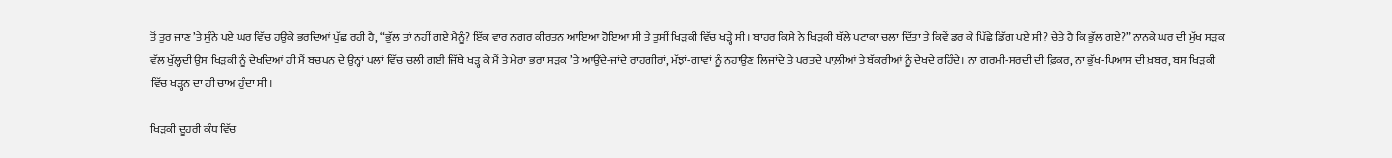ਤੋਂ ਤੁਰ ਜਾਣ ’ਤੇ ਸੁੰਨੇ ਪਏ ਘਰ ਵਿੱਚ ਹਉਕੇ ਭਰਦਿਆਂ ਪੁੱਛ ਰਹੀ ਹੈ, “ਭੁੱਲ ਤਾਂ ਨਹੀਂ ਗਏ ਮੈਨੂੰ? ਇੱਕ ਵਾਰ ਨਗਰ ਕੀਰਤਨ ਆਇਆ ਹੋਇਆ ਸੀ ਤੇ ਤੁਸੀਂ ਖਿੜਕੀ ਵਿੱਚ ਖੜ੍ਹੇ ਸੀ। ਬਾਹਰ ਕਿਸੇ ਨੇ ਖਿੜਕੀ ਥੱਲੇ ਪਟਾਕਾ ਚਲਾ ਦਿੱਤਾ ਤੇ ਕਿਵੇਂ ਡਰ ਕੇ ਪਿੱਛੇ ਡਿੱਗ ਪਏ ਸੀ? ਚੇਤੇ ਹੈ ਕਿ ਭੁੱਲ ਗਏ?” ਨਾਨਕੇ ਘਰ ਦੀ ਮੁੱਖ ਸੜਕ ਵੱਲ ਖੁੱਲ੍ਹਦੀ ਉਸ ਖਿੜਕੀ ਨੂੰ ਦੇਖਦਿਆਂ ਹੀ ਮੈਂ ਬਚਪਨ ਦੇ ਉਨ੍ਹਾਂ ਪਲਾਂ ਵਿੱਚ ਚਲੀ ਗਈ ਜਿੱਥੇ ਖੜ੍ਹ ਕੇ ਮੈਂ ਤੇ ਮੇਰਾ ਭਰਾ ਸੜਕ ’ਤੇ ਆਉਂਦੇ-ਜਾਂਦੇ ਰਾਹਗੀਰਾਂ, ਮੱਝਾਂ-ਗਾਵਾਂ ਨੂੰ ਨਹਾਉਣ ਲਿਜਾਂਦੇ ਤੇ ਪਰਤਦੇ ਪਾਲ਼ੀਆਂ ਤੇ ਬੱਕਰੀਆਂ ਨੂੰ ਦੇਖਦੇ ਰਹਿੰਦੇ। ਨਾ ਗਰਮੀ-ਸਰਦੀ ਦੀ ਫ਼ਿਕਰ, ਨਾ ਭੁੱਖ-ਪਿਆਸ ਦੀ ਖ਼ਬਰ, ਬਸ ਖਿੜਕੀ ਵਿੱਚ ਖੜ੍ਹਨ ਦਾ ਹੀ ਚਾਅ ਹੁੰਦਾ ਸੀ।

ਖਿੜਕੀ ਦੂਹਰੀ ਕੰਧ ਵਿੱਚ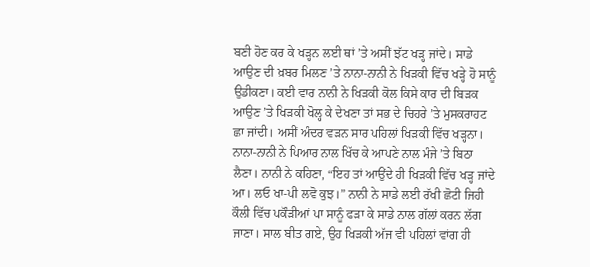ਬਣੀ ਹੋਣ ਕਰ ਕੇ ਖੜ੍ਹਨ ਲਈ ਥਾਂ ’ਤੇ ਅਸੀਂ ਝੱਟ ਖੜ੍ਹ ਜਾਂਦੇ। ਸਾਡੇ ਆਉਣ ਦੀ ਖ਼ਬਰ ਮਿਲਣ ’ਤੇ ਨਾਨਾ-ਨਾਨੀ ਨੇ ਖਿੜਕੀ ਵਿੱਚ ਖੜ੍ਹੇ ਹੋ ਸਾਨੂੰ ਉਡੀਕਣਾ। ਕਈ ਵਾਰ ਨਾਨੀ ਨੇ ਖਿੜਕੀ ਕੋਲ ਕਿਸੇ ਕਾਰ ਦੀ ਬਿੜਕ ਆਉਣ ’ਤੇ ਖਿੜਕੀ ਖੋਲ੍ਹ ਕੇ ਦੇਖਣਾ ਤਾਂ ਸਭ ਦੇ ਚਿਹਰੇ ’ਤੇ ਮੁਸਕਰਾਹਟ ਛਾ ਜਾਂਦੀ। ਅਸੀਂ ਅੰਦਰ ਵੜਨ ਸਾਰ ਪਹਿਲਾਂ ਖਿੜਕੀ ਵਿੱਚ ਖੜ੍ਹਨਾ। ਨਾਨਾ-ਨਾਨੀ ਨੇ ਪਿਆਰ ਨਾਲ ਖਿੱਚ ਕੇ ਆਪਣੇ ਨਾਲ ਮੰਜੇ ’ਤੇ ਬਿਠਾ ਲੈਣਾ। ਨਾਨੀ ਨੇ ਕਹਿਣਾ, “ਇਹ ਤਾਂ ਆਉਂਦੇ ਹੀ ਖਿੜਕੀ ਵਿੱਚ ਖੜ੍ਹ ਜਾਂਦੇ ਆ। ਲਓ ਖਾ-ਪੀ ਲਵੋ ਕੁਝ।” ਨਾਨੀ ਨੇ ਸਾਡੇ ਲਈ ਰੱਖੀ ਛੋਟੀ ਜਿਹੀ ਕੌਲੀ ਵਿੱਚ ਪਕੌੜੀਆਂ ਪਾ ਸਾਨੂੰ ਫੜਾ ਕੇ ਸਾਡੇ ਨਾਲ ਗੱਲਾਂ ਕਰਨ ਲੱਗ ਜਾਣਾ। ਸਾਲ ਬੀਤ ਗਏ, ਉਹ ਖਿੜਕੀ ਅੱਜ ਵੀ ਪਹਿਲਾਂ ਵਾਂਗ ਹੀ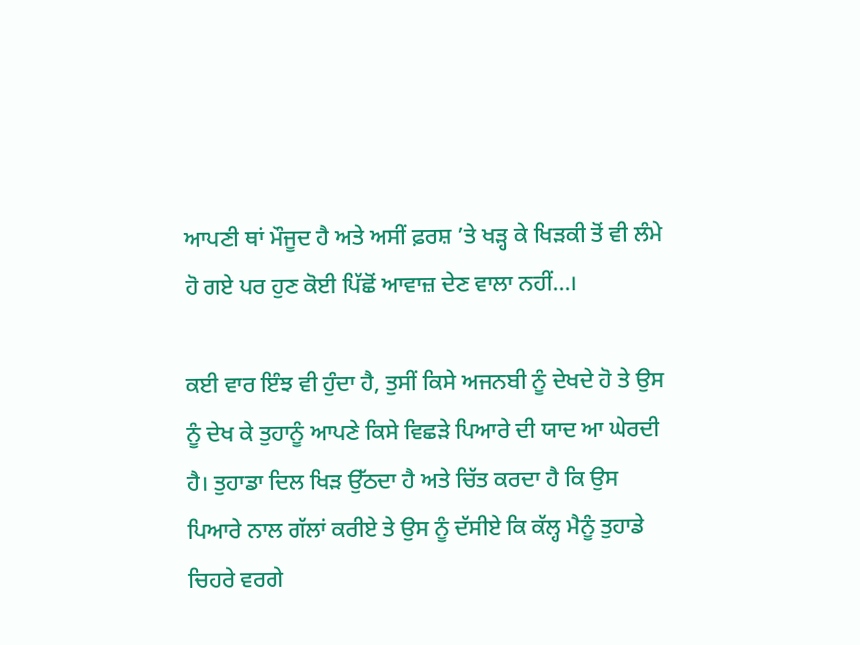ਆਪਣੀ ਥਾਂ ਮੌਜੂਦ ਹੈ ਅਤੇ ਅਸੀਂ ਫ਼ਰਸ਼ ’ਤੇ ਖੜ੍ਹ ਕੇ ਖਿੜਕੀ ਤੋਂ ਵੀ ਲੰਮੇ ਹੋ ਗਏ ਪਰ ਹੁਣ ਕੋਈ ਪਿੱਛੋਂ ਆਵਾਜ਼ ਦੇਣ ਵਾਲਾ ਨਹੀਂ...।

ਕਈ ਵਾਰ ਇੰਝ ਵੀ ਹੁੰਦਾ ਹੈ, ਤੁਸੀਂ ਕਿਸੇ ਅਜਨਬੀ ਨੂੰ ਦੇਖਦੇ ਹੋ ਤੇ ਉਸ ਨੂੰ ਦੇਖ ਕੇ ਤੁਹਾਨੂੰ ਆਪਣੇ ਕਿਸੇ ਵਿਛੜੇ ਪਿਆਰੇ ਦੀ ਯਾਦ ਆ ਘੇਰਦੀ ਹੈ। ਤੁਹਾਡਾ ਦਿਲ ਖਿੜ ਉੱਠਦਾ ਹੈ ਅਤੇ ਚਿੱਤ ਕਰਦਾ ਹੈ ਕਿ ਉਸ ਪਿਆਰੇ ਨਾਲ ਗੱਲਾਂ ਕਰੀਏ ਤੇ ਉਸ ਨੂੰ ਦੱਸੀਏ ਕਿ ਕੱਲ੍ਹ ਮੈਨੂੰ ਤੁਹਾਡੇ ਚਿਹਰੇ ਵਰਗੇ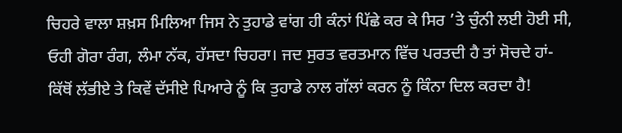ਚਿਹਰੇ ਵਾਲਾ ਸ਼ਖ਼ਸ ਮਿਲਿਆ ਜਿਸ ਨੇ ਤੁਹਾਡੇ ਵਾਂਗ ਹੀ ਕੰਨਾਂ ਪਿੱਛੇ ਕਰ ਕੇ ਸਿਰ ’ਤੇ ਚੁੰਨੀ ਲਈ ਹੋਈ ਸੀ, ਓਹੀ ਗੋਰਾ ਰੰਗ, ਲੰਮਾ ਨੱਕ, ਹੱਸਦਾ ਚਿਹਰਾ। ਜਦ ਸੁਰਤ ਵਰਤਮਾਨ ਵਿੱਚ ਪਰਤਦੀ ਹੈ ਤਾਂ ਸੋਚਦੇ ਹਾਂ- ਕਿੱਥੋਂ ਲੱਭੀਏ ਤੇ ਕਿਵੇਂ ਦੱਸੀਏ ਪਿਆਰੇ ਨੂੰ ਕਿ ਤੁਹਾਡੇ ਨਾਲ ਗੱਲਾਂ ਕਰਨ ਨੂੰ ਕਿੰਨਾ ਦਿਲ ਕਰਦਾ ਹੈ!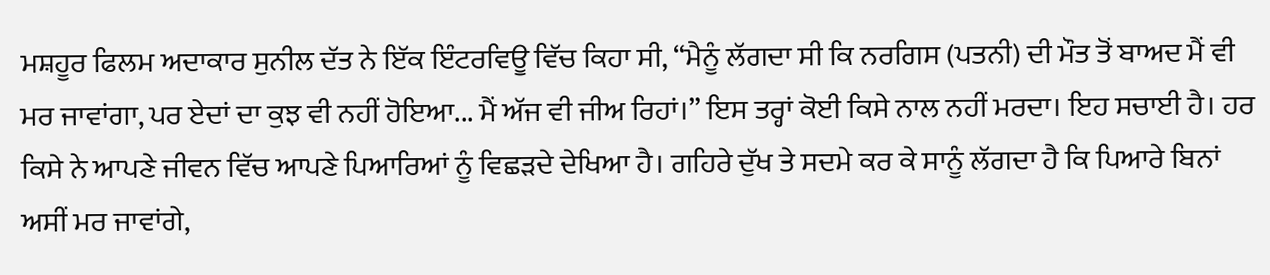ਮਸ਼ਹੂਰ ਫਿਲਮ ਅਦਾਕਾਰ ਸੁਨੀਲ ਦੱਤ ਨੇ ਇੱਕ ਇੰਟਰਵਿਊ ਵਿੱਚ ਕਿਹਾ ਸੀ, “ਮੈਨੂੰ ਲੱਗਦਾ ਸੀ ਕਿ ਨਰਗਿਸ (ਪਤਨੀ) ਦੀ ਮੌਤ ਤੋਂ ਬਾਅਦ ਮੈਂ ਵੀ ਮਰ ਜਾਵਾਂਗਾ, ਪਰ ਏਦਾਂ ਦਾ ਕੁਝ ਵੀ ਨਹੀਂ ਹੋਇਆ... ਮੈਂ ਅੱਜ ਵੀ ਜੀਅ ਰਿਹਾਂ।” ਇਸ ਤਰ੍ਹਾਂ ਕੋਈ ਕਿਸੇ ਨਾਲ ਨਹੀਂ ਮਰਦਾ। ਇਹ ਸਚਾਈ ਹੈ। ਹਰ ਕਿਸੇ ਨੇ ਆਪਣੇ ਜੀਵਨ ਵਿੱਚ ਆਪਣੇ ਪਿਆਰਿਆਂ ਨੂੰ ਵਿਛੜਦੇ ਦੇਖਿਆ ਹੈ। ਗਹਿਰੇ ਦੁੱਖ ਤੇ ਸਦਮੇ ਕਰ ਕੇ ਸਾਨੂੰ ਲੱਗਦਾ ਹੈ ਕਿ ਪਿਆਰੇ ਬਿਨਾਂ ਅਸੀਂ ਮਰ ਜਾਵਾਂਗੇ,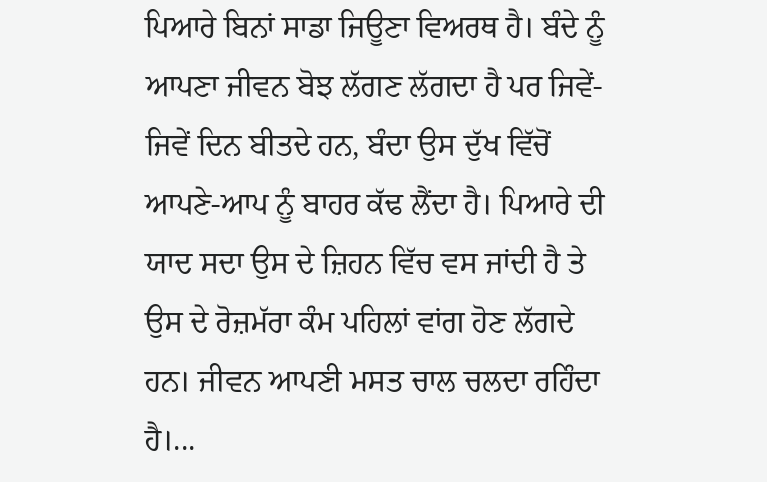ਪਿਆਰੇ ਬਿਨਾਂ ਸਾਡਾ ਜਿਊਣਾ ਵਿਅਰਥ ਹੈ। ਬੰਦੇ ਨੂੰ ਆਪਣਾ ਜੀਵਨ ਬੋਝ ਲੱਗਣ ਲੱਗਦਾ ਹੈ ਪਰ ਜਿਵੇਂ-ਜਿਵੇਂ ਦਿਨ ਬੀਤਦੇ ਹਨ, ਬੰਦਾ ਉਸ ਦੁੱਖ ਵਿੱਚੋਂ ਆਪਣੇ-ਆਪ ਨੂੰ ਬਾਹਰ ਕੱਢ ਲੈਂਦਾ ਹੈ। ਪਿਆਰੇ ਦੀ ਯਾਦ ਸਦਾ ਉਸ ਦੇ ਜ਼ਿਹਨ ਵਿੱਚ ਵਸ ਜਾਂਦੀ ਹੈ ਤੇ ਉਸ ਦੇ ਰੋਜ਼ਮੱਰਾ ਕੰਮ ਪਹਿਲਾਂ ਵਾਂਗ ਹੋਣ ਲੱਗਦੇ ਹਨ। ਜੀਵਨ ਆਪਣੀ ਮਸਤ ਚਾਲ ਚਲਦਾ ਰਹਿੰਦਾ ਹੈ।...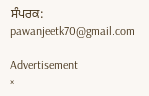ਸੰਪਰਕ: pawanjeetk70@gmail.com

Advertisement
×